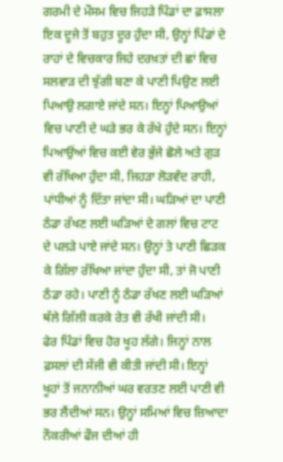ਗਰਮੀ ਦੇ ਮੌਸਮ ਵਿਚ ਜਿਹੜੇ ਪਿੰਡਾਂ ਦਾ ਫ਼ਾਸਲਾ ਇਕ ਦੂਜੇ ਤੋਂ ਬਹੁਤ ਦੂਰ ਹੁੰਦਾ ਸੀ, ਉਨ੍ਹਾਂ ਪਿੰਡਾਂ ਦੇ ਰਾਹਾਂ ਦੇ ਵਿਚਕਾਰ ਜਿਹੇ ਦਰਖ਼ਤਾਂ ਦੀ ਛਾਂ ਵਿਚ ਸਲਵਾੜ ਦੀ ਝੁੱਗੀ ਬਣਾ ਕੇ ਪਾਣੀ ਪਿਉਣ ਲਈ ਪਿਆਉ ਲਗਾਏ ਜਾਂਦੇ ਸਨ। ਇਨ੍ਹਾਂ ਪਿਆਉਆਂ ਵਿਚ ਪਾਣੀ ਦੇ ਘੜੇ ਭਰ ਕੇ ਰੱਖੇ ਹੁੰਦੇ ਸਨ। ਇਨ੍ਹਾਂ ਪਿਆਉਂਆਂ ਵਿਚ ਕਈ ਵੇਰ ਭੁੱਜੇ ਛੋਲੇ ਅਤੇ ਗੁੜ ਵੀ ਰੱਖਿਆ ਹੁੰਦਾ ਸੀ, ਜਿਹੜਾ ਲੋੜਵੰਦ ਰਾਹੀ, ਪਾਂਧੀਆਂ ਨੂੰ ਦਿੱਤਾ ਜਾਂਦਾ ਸੀ। ਘੜਿਆਂ ਦਾ ਪਾਣੀ ਠੰਡਾ ਰੱਖਣ ਲਈ ਘੜਿਆਂ ਦੇ ਗਲਾਂ ਵਿਚ ਟਾਟ ਦੇ ਪਲੜੇ ਪਾਏ ਜਾਂਦੇ ਸਨ। ਉਨ੍ਹਾਂ ਤੇ ਪਾਣੀ ਛਿੜਕ ਕੇ ਗਿੱਲਾ ਰੱਖਿਆ ਜਾਂਦਾ ਹੁੰਦਾ ਸੀ, ਤਾਂ ਜੋ ਪਾਣੀ ਠੰਡਾ ਰਹੇ। ਪਾਣੀ ਨੂੰ ਠੰਡਾ ਰੱਖਣ ਲਈ ਘੜਿਆਂ ਥੱਲੇ ਗਿੱਲੀ ਕਰਕੇ ਰੇਤ ਵੀ ਰੱਖੀ ਜਾਂਦੀ ਸੀ।
ਫੇਰ ਪਿੰਡਾਂ ਵਿਚ ਹੋਰ ਖੂਹ ਲੱਗੇ। ਜਿਨ੍ਹਾਂ ਨਾਲ ਫ਼ਸਲਾਂ ਦੀ ਸੇਂਜੀ ਵੀ ਕੀਤੀ ਜਾਂਦੀ ਸੀ। ਇਨ੍ਹਾਂ ਖੂਹਾਂ ਤੋਂ ਜਨਾਨੀਆਂ ਘਰ ਵਰਤਣ ਲਈ ਪਾਣੀ ਵੀ ਭਰ ਲੈਂਦੀਆਂ ਸਨ। ਉਨ੍ਹਾਂ ਸਮਿਆਂ ਵਿਚ ਜ਼ਿਆਦਾ ਨੌਕਰੀਆਂ ਫੌਜ ਦੀਆਂ ਹੀ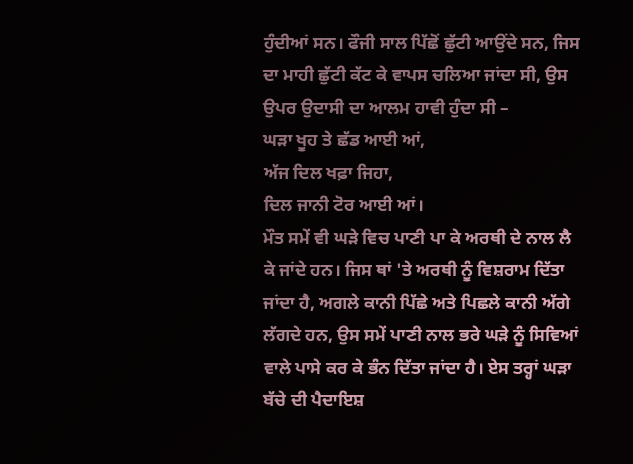ਹੁੰਦੀਆਂ ਸਨ। ਫੌਜੀ ਸਾਲ ਪਿੱਛੋਂ ਛੁੱਟੀ ਆਉਂਦੇ ਸਨ, ਜਿਸ ਦਾ ਮਾਹੀ ਛੁੱਟੀ ਕੱਟ ਕੇ ਵਾਪਸ ਚਲਿਆ ਜਾਂਦਾ ਸੀ, ਉਸ ਉਪਰ ਉਦਾਸੀ ਦਾ ਆਲਮ ਹਾਵੀ ਹੁੰਦਾ ਸੀ –
ਘੜਾ ਖੂਹ ਤੇ ਛੱਡ ਆਈ ਆਂ,
ਅੱਜ ਦਿਲ ਖਫ਼ਾ ਜਿਹਾ,
ਦਿਲ ਜਾਨੀ ਟੋਰ ਆਈ ਆਂ।
ਮੌਤ ਸਮੇਂ ਵੀ ਘੜੇ ਵਿਚ ਪਾਣੀ ਪਾ ਕੇ ਅਰਥੀ ਦੇ ਨਾਲ ਲੈ ਕੇ ਜਾਂਦੇ ਹਨ। ਜਿਸ ਥਾਂ 'ਤੇ ਅਰਥੀ ਨੂੰ ਵਿਸ਼ਰਾਮ ਦਿੱਤਾ ਜਾਂਦਾ ਹੈ, ਅਗਲੇ ਕਾਨੀ ਪਿੱਛੇ ਅਤੇ ਪਿਛਲੇ ਕਾਨੀ ਅੱਗੇ ਲੱਗਦੇ ਹਨ, ਉਸ ਸਮੇਂ ਪਾਣੀ ਨਾਲ ਭਰੇ ਘੜੇ ਨੂੰ ਸਿਵਿਆਂ ਵਾਲੇ ਪਾਸੇ ਕਰ ਕੇ ਭੰਨ ਦਿੱਤਾ ਜਾਂਦਾ ਹੈ। ਏਸ ਤਰ੍ਹਾਂ ਘੜਾ ਬੱਚੇ ਦੀ ਪੈਦਾਇਸ਼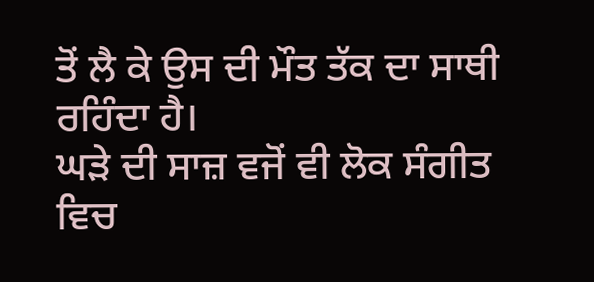ਤੋਂ ਲੈ ਕੇ ਉਸ ਦੀ ਮੌਤ ਤੱਕ ਦਾ ਸਾਥੀ ਰਹਿੰਦਾ ਹੈ।
ਘੜੇ ਦੀ ਸਾਜ਼ ਵਜੋਂ ਵੀ ਲੋਕ ਸੰਗੀਤ ਵਿਚ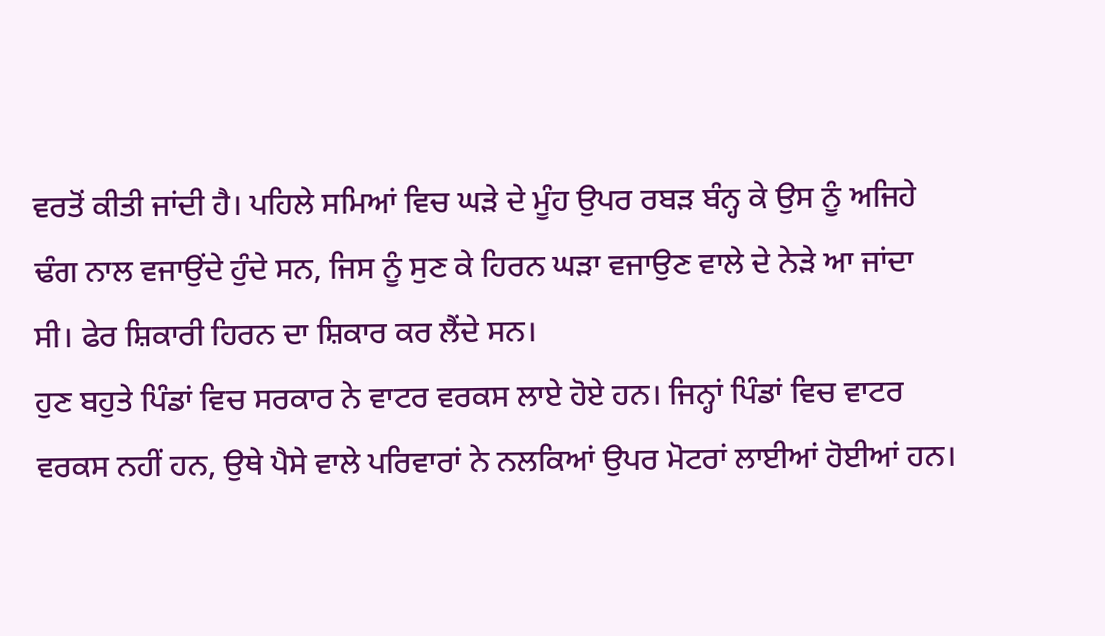ਵਰਤੋਂ ਕੀਤੀ ਜਾਂਦੀ ਹੈ। ਪਹਿਲੇ ਸਮਿਆਂ ਵਿਚ ਘੜੇ ਦੇ ਮੂੰਹ ਉਪਰ ਰਬੜ ਬੰਨ੍ਹ ਕੇ ਉਸ ਨੂੰ ਅਜਿਹੇ ਢੰਗ ਨਾਲ ਵਜਾਉਂਦੇ ਹੁੰਦੇ ਸਨ, ਜਿਸ ਨੂੰ ਸੁਣ ਕੇ ਹਿਰਨ ਘੜਾ ਵਜਾਉਣ ਵਾਲੇ ਦੇ ਨੇੜੇ ਆ ਜਾਂਦਾ ਸੀ। ਫੇਰ ਸ਼ਿਕਾਰੀ ਹਿਰਨ ਦਾ ਸ਼ਿਕਾਰ ਕਰ ਲੈਂਦੇ ਸਨ।
ਹੁਣ ਬਹੁਤੇ ਪਿੰਡਾਂ ਵਿਚ ਸਰਕਾਰ ਨੇ ਵਾਟਰ ਵਰਕਸ ਲਾਏ ਹੋਏ ਹਨ। ਜਿਨ੍ਹਾਂ ਪਿੰਡਾਂ ਵਿਚ ਵਾਟਰ ਵਰਕਸ ਨਹੀਂ ਹਨ, ਉਥੇ ਪੈਸੇ ਵਾਲੇ ਪਰਿਵਾਰਾਂ ਨੇ ਨਲਕਿਆਂ ਉਪਰ ਮੋਟਰਾਂ ਲਾਈਆਂ ਹੋਈਆਂ ਹਨ।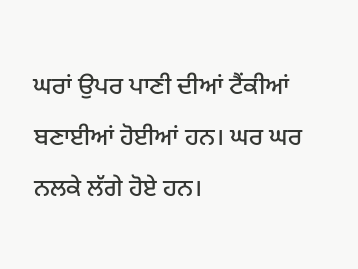ਘਰਾਂ ਉਪਰ ਪਾਣੀ ਦੀਆਂ ਟੈਂਕੀਆਂ ਬਣਾਈਆਂ ਹੋਈਆਂ ਹਨ। ਘਰ ਘਰ ਨਲਕੇ ਲੱਗੇ ਹੋਏ ਹਨ।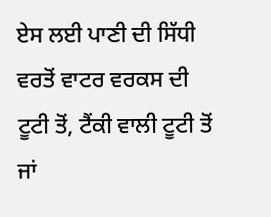ਏਸ ਲਈ ਪਾਣੀ ਦੀ ਸਿੱਧੀ ਵਰਤੋਂ ਵਾਟਰ ਵਰਕਸ ਦੀ ਟੂਟੀ ਤੋਂ, ਟੈਂਕੀ ਵਾਲੀ ਟੂਟੀ ਤੋਂ ਜਾਂ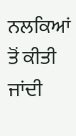ਨਲਕਿਆਂ ਤੋਂ ਕੀਤੀ ਜਾਂਦੀ